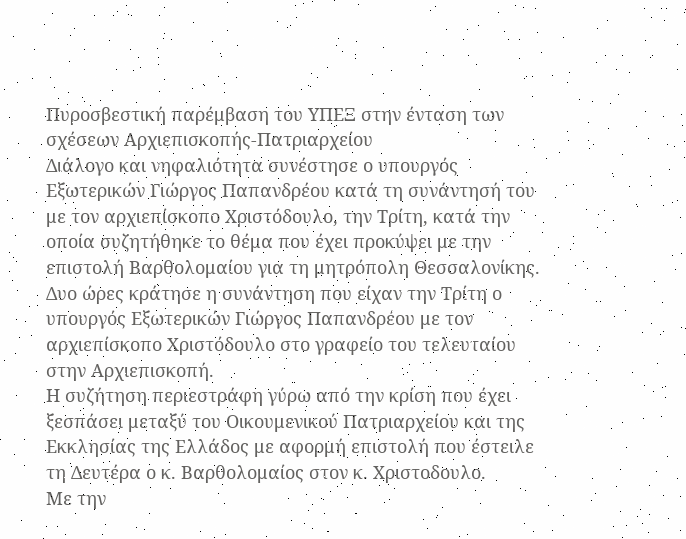Πυροσβεστική παρέμβαση του ΥΠΕΞ στην ένταση των σχέσεων Αρχιεπισκοπής-Πατριαρχείου
Διάλογο και νηφαλιότητα συνέστησε ο υπουργός Εξωτερικών Γιώργος Παπανδρέου κατά τη συνάντησή του με τον αρχιεπίσκοπο Χριστόδουλο, την Τρίτη, κατά την οποία συζητήθηκε το θέμα που έχει προκύψει με την επιστολή Βαρθολομαίου για τη μητρόπολη Θεσσαλονίκης.
Δυο ώρες κράτησε η συνάντηση που είχαν την Τρίτη ο υπουργός Εξωτερικών Γιώργος Παπανδρέου με τον αρχιεπίσκοπο Χριστόδουλο στο γραφείο του τελευταίου στην Αρχιεπισκοπή.
Η συζήτηση περιεστράφη γύρω από την κρίση που έχει ξεσπάσει μεταξύ του Οικουμενικού Πατριαρχείου και της Εκκλησίας της Ελλάδος με αφορμή επιστολή που έστειλε τη Δευτέρα ο κ. Βαρθολομαίος στον κ. Χριστοδουλο.
Με την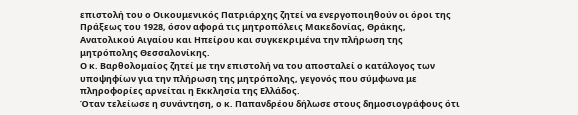επιστολή του ο Οικουμενικός Πατριάρχης ζητεί να ενεργοποιηθούν οι όροι της Πράξεως του 1928, όσον αφορά τις μητροπόλεις Μακεδονίας, Θράκης, Ανατολικού Αιγαίου και Ηπείρου και συγκεκριμένα την πλήρωση της μητρόπολης Θεσσαλονίκης.
Ο κ. Βαρθολομαίος ζητεί με την επιστολή να του αποσταλεί ο κατάλογος των υποψηφίων για την πλήρωση της μητρόπολης, γεγονός που σύμφωνα με πληροφορίες αρνείται η Εκκλησία της Ελλάδος.
Όταν τελείωσε η συνάντηση, ο κ. Παπανδρέου δήλωσε στους δημοσιογράφους ότι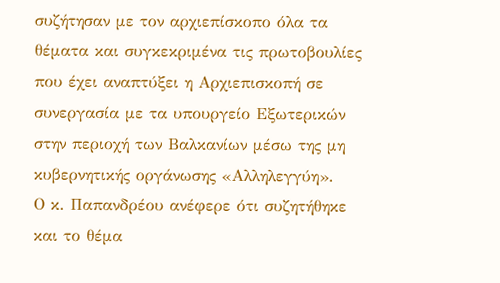συζήτησαν με τον αρχιεπίσκοπο όλα τα θέματα και συγκεκριμένα τις πρωτοβουλίες που έχει αναπτύξει η Αρχιεπισκοπή σε συνεργασία με τα υπουργείο Εξωτερικών στην περιοχή των Βαλκανίων μέσω της μη κυβερνητικής οργάνωσης «Αλληλεγγύη».
Ο κ. Παπανδρέου ανέφερε ότι συζητήθηκε και το θέμα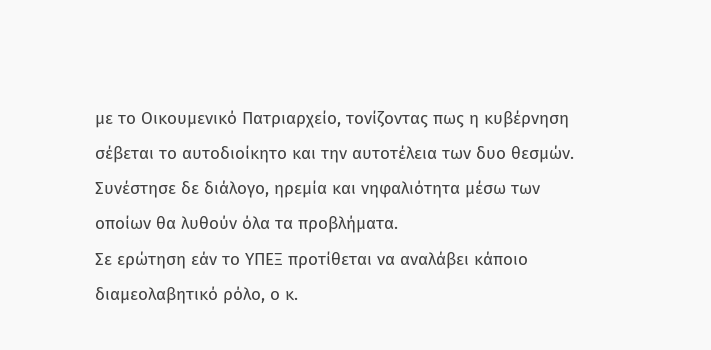με το Οικουμενικό Πατριαρχείο, τονίζοντας πως η κυβέρνηση σέβεται το αυτοδιοίκητο και την αυτοτέλεια των δυο θεσμών. Συνέστησε δε διάλογο, ηρεμία και νηφαλιότητα μέσω των οποίων θα λυθούν όλα τα προβλήματα.
Σε ερώτηση εάν το ΥΠΕΞ προτίθεται να αναλάβει κάποιο διαμεολαβητικό ρόλο, ο κ.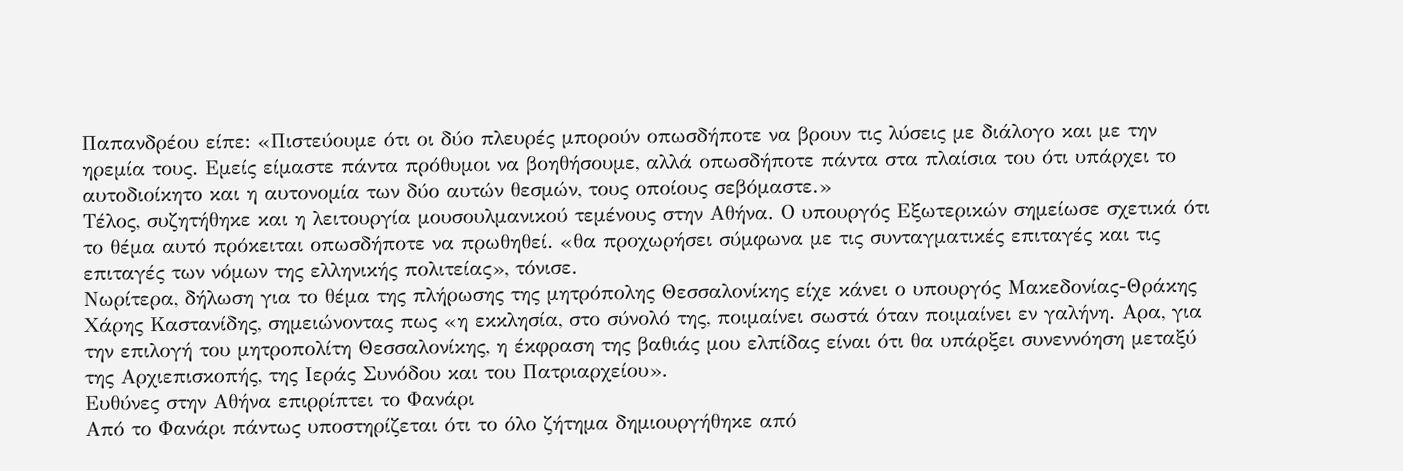Παπανδρέου είπε: «Πιστεύουμε ότι οι δύο πλευρές μπορούν οπωσδήποτε να βρουν τις λύσεις με διάλογο και με την ηρεμία τους. Εμείς είμαστε πάντα πρόθυμοι να βοηθήσουμε, αλλά οπωσδήποτε πάντα στα πλαίσια του ότι υπάρχει το αυτοδιοίκητο και η αυτονομία των δύο αυτών θεσμών, τους οποίους σεβόμαστε.»
Τέλος, συζητήθηκε και η λειτουργία μουσουλμανικού τεμένους στην Αθήνα. Ο υπουργός Εξωτερικών σημείωσε σχετικά ότι το θέμα αυτό πρόκειται οπωσδήποτε να πρωθηθεί. «θα προχωρήσει σύμφωνα με τις συνταγματικές επιταγές και τις επιταγές των νόμων της ελληνικής πολιτείας», τόνισε.
Νωρίτερα, δήλωση για το θέμα της πλήρωσης της μητρόπολης Θεσσαλονίκης είχε κάνει ο υπουργός Μακεδονίας-Θράκης Χάρης Καστανίδης, σημειώνοντας πως «η εκκλησία, στο σύνολό της, ποιμαίνει σωστά όταν ποιμαίνει εν γαλήνη. Αρα, για την επιλογή του μητροπολίτη Θεσσαλονίκης, η έκφραση της βαθιάς μου ελπίδας είναι ότι θα υπάρξει συνεννόηση μεταξύ της Αρχιεπισκοπής, της Ιεράς Συνόδου και του Πατριαρχείου».
Ευθύνες στην Αθήνα επιρρίπτει το Φανάρι
Από το Φανάρι πάντως υποστηρίζεται ότι το όλο ζήτημα δημιουργήθηκε από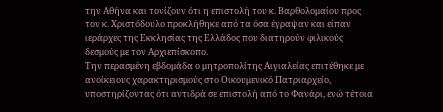την Αθήνα και τονίζουν ότι η επιστολή του κ. Βαρθολομαίου προς τον κ. Χριστόδουλο προκλήθηκε από τα όσα έγραψαν και είπαν ιεράρχες της Εκκλησίας της Ελλάδος που διατηρούν φιλικούς δεσμούς με τον Αρχιεπίσκοπο.
Την περασμένη εβδομάδα ο μητροπολίτης Αιγιαλείας επιτέθηκε με ανοίκειους χαρακτηρισμούς στο Οικουμενικό Πατριαρχείο, υποστηρίζοντας ότι αντιδρά σε επιστολή από το Φανάρι, ενώ τέτοια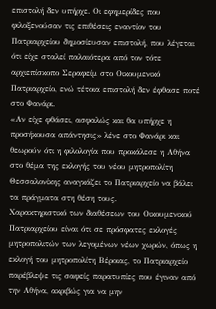επιστολή δεν υπήρχε. Οι εφημερίδες που φιλοξενούσαν τις επιθέσεις εναντίον του Πατριαρχείου δημοσίευσαν επιστολή, που λέγεται ότι είχε σταλεί παλαιότερα από τον τότε αρχιεπίσκοπο Σεραφείμ στο Οικουμενικό Πατριαρχείο, ενώ τέτοια επιστολή δεν έφθασε ποτέ στο Φανάρι.
«Αν είχε φθάσει, ασφαλώς και θα υπήρχε η προσήκουσα απάντησις» λένε στο Φανάρι και θεωρούν ότι η φιλολογία που προκάλεσε η Αθήνα στο θέμα της εκλογής του νέου μητροπολίτη Θεσσαλονίκης αναγκάζει το Πατριαρχείο να βάλει τα πράγματα στη θέση τους.
Χαρακτηριστικό των διαθέσεων του Οικουμενικού Πατριαρχείου είναι ότι σε πρόσφατες εκλογές μητροπολιτών των λεγομένων νέων χωρών, όπως η εκλογή του μητροπολίτη Βέροιας, το Πατριαρχείο παρέβλεψε τις σαφείς παρατυπίες που έγιναν από την Αθήνα, ακριβώς για να μην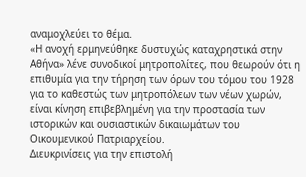αναμοχλεύει το θέμα.
«Η ανοχή ερμηνεύθηκε δυστυχώς καταχρηστικά στην Αθήνα» λένε συνοδικοί μητροπολίτες, που θεωρούν ότι η επιθυμία για την τήρηση των όρων του τόμου του 1928 για το καθεστώς των μητροπόλεων των νέων χωρών, είναι κίνηση επιβεβλημένη για την προστασία των ιστορικών και ουσιαστικών δικαιωμάτων του Οικουμενικού Πατριαρχείου.
Διευκρινίσεις για την επιστολή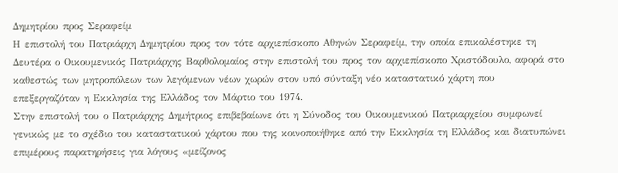Δημητρίου προς Σεραφείμ
Η επιστολή του Πατριάρχη Δημητρίου προς τον τότε αρχιεπίσκοπο Αθηνών Σεραφείμ, την οποία επικαλέστηκε τη Δευτέρα ο Οικουμενικός Πατριάρχης Βαρθολομαίος στην επιστολή του προς τον αρχιεπίσκοπο Χριστόδουλο, αφορά στο καθεστώς των μητροπόλεων των λεγόμενων νέων χωρών στον υπό σύνταξη νέο καταστατικό χάρτη που επεξεργαζόταν η Εκκλησία της Ελλάδος τον Μάρτιο του 1974.
Στην επιστολή του ο Πατριάρχης Δημήτριος επιβεβαίωνε ότι η Σύνοδος του Οικουμενικού Πατριαρχείου συμφωνεί γενικώς με το σχέδιο του καταστατικού χάρτου που της κοινοποιήθηκε από την Εκκλησία τη Ελλάδος και διατυπώνει επιμέρους παρατηρήσεις για λόγους «μείζονος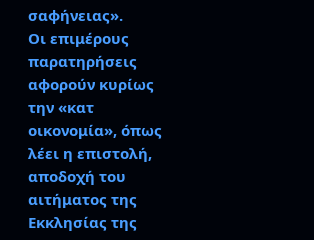σαφήνειας».
Οι επιμέρους παρατηρήσεις αφορούν κυρίως την «κατ οικονομία», όπως λέει η επιστολή, αποδοχή του αιτήματος της Εκκλησίας της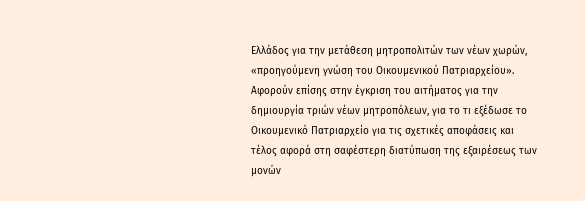Ελλάδος για την μετάθεση μητροπολιτών των νέων χωρών, «προηγούμενη γνώση του Οικουμενικού Πατριαρχείου».
Αφορούν επίσης στην έγκριση του αιτήματος για την δημιουργία τριών νέων μητροπόλεων, για το τι εξέδωσε το Οικουμενικό Πατριαρχείο για τις σχετικές αποφάσεις και τέλος αφορά στη σαφέστερη διατύπωση της εξαιρέσεως των μονών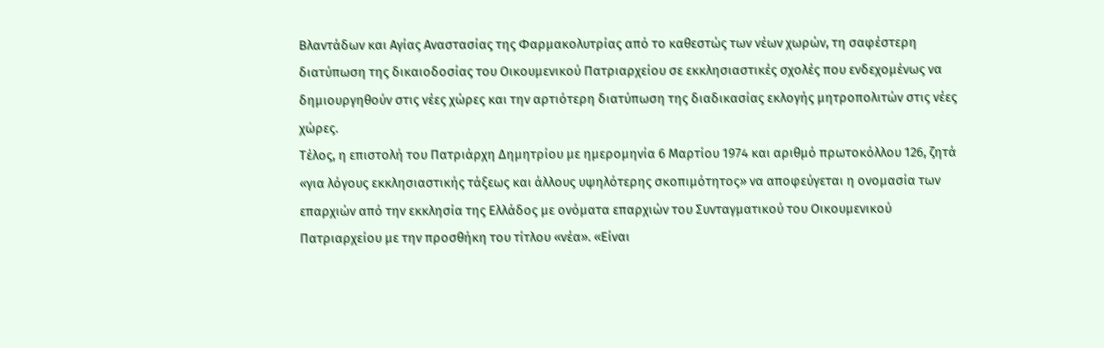Βλαντάδων και Αγίας Αναστασίας της Φαρμακολυτρίας από το καθεστώς των νέων χωρών, τη σαφέστερη διατύπωση της δικαιοδοσίας του Οικουμενικού Πατριαρχείου σε εκκλησιαστικές σχολές που ενδεχομένως να δημιουργηθούν στις νέες χώρες και την αρτιότερη διατύπωση της διαδικασίας εκλογής μητροπολιτών στις νέες χώρες.
Τέλος, η επιστολή του Πατριάρχη Δημητρίου με ημερομηνία 6 Μαρτίου 1974 και αριθμό πρωτοκόλλου 126, ζητά «για λόγους εκκλησιαστικής τάξεως και άλλους υψηλότερης σκοπιμότητος» να αποφεύγεται η ονομασία των επαρχιών από την εκκλησία της Ελλάδος με ονόματα επαρχιών του Συνταγματικού του Οικουμενικού Πατριαρχείου με την προσθήκη του τίτλου «νέα». «Είναι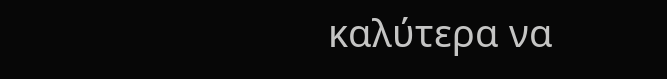καλύτερα να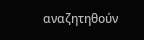αναζητηθούν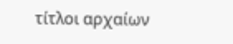τίτλοι αρχαίων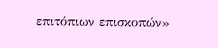επιτόπιων επισκοπών»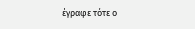έγραφε τότε ο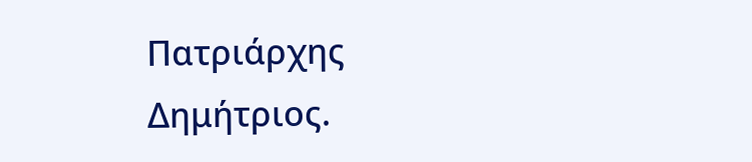Πατριάρχης Δημήτριος.